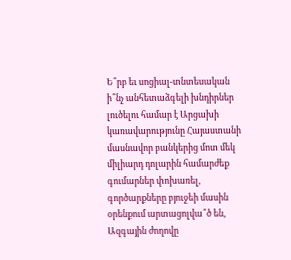Ե՞րբ եւ սոցիալ-տնտեսական ի՞նչ անհետաձգելի խնդիրներ լուծելու համար է Արցախի կառավարությունը Հայաստանի մասնավոր բանկերից մոտ մեկ միլիարդ դոլարին համարժեք գումարներ փոխառել, գործարքները բյուջեի մասին օրենքում արտացոլվա՞ծ են, Ազգային ժողովը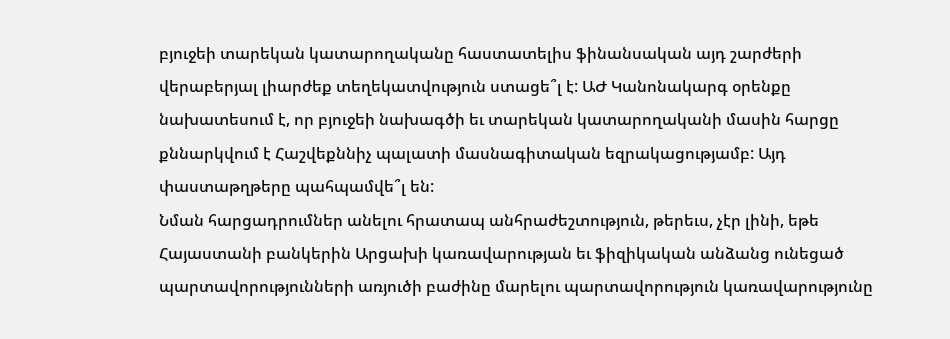բյուջեի տարեկան կատարողականը հաստատելիս ֆինանսական այդ շարժերի վերաբերյալ լիարժեք տեղեկատվություն ստացե՞լ է: ԱԺ Կանոնակարգ օրենքը նախատեսում է, որ բյուջեի նախագծի եւ տարեկան կատարողականի մասին հարցը քննարկվում է Հաշվեքննիչ պալատի մասնագիտական եզրակացությամբ: Այդ փաստաթղթերը պահպամվե՞լ են:
Նման հարցադրումներ անելու հրատապ անհրաժեշտություն, թերեւս, չէր լինի, եթե Հայաստանի բանկերին Արցախի կառավարության եւ ֆիզիկական անձանց ունեցած պարտավորությունների առյուծի բաժինը մարելու պարտավորություն կառավարությունը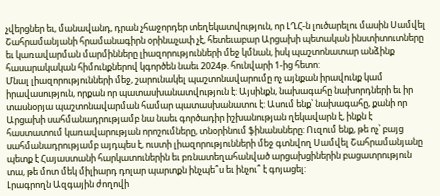չվերցներ եւ, մանավանդ, դրան չհաջորդեր տեղեկատվություն, որ ԼՂՀ-ն լուծարելու մասին Սամվել Շահրամանյանի հրամանագիրն օրինաչափ չէ, հետեւաբար Արցախի պետական ինստիտուտները եւ կառավարման մարմինները լիազորությունների մեջ կմնան, իսկ պաշտոնատար անձինք հասարակական հիմունքներով կգործեն նաեւ 2024թ. հունվարի 1-ից հետո:
Մնալ լիազորությունների մեջ, շարունակել պաշտոնավարումը ոչ այնքան իրավունք կամ իրավասություն, որքան որ պատասխանատվություն է: Այսինքն, նախագահը նախորդների եւ իր տասնօրյա պաշտոնավարման համար պատասխանատու է: Ասում ենք՝ նախագահը, քանի որ Արցախի սահմանադրությամբ նա նաեւ գործադիր իշխանության ղեկավարն է, ինքն է հաստատում կառավարության որոշումները, տնօրինում ֆինանսները: Ուզում ենք, թե ոչ՝ բայց սահմանադրությամբ այդպես է, ուստի լիազորությունների մեջ գտնվող Սամվել Շահրամանյանը պետք է Հայաստանի հարկատուներին եւ բռնատեղահանված արցախցիներին բացատրություն տա, թե մոտ մեկ միլիարդ դոլար պարտքն ինչպե՞ս եւ ինչու՞ է գոյացել:
Լրագրողն Ազգային ժողովի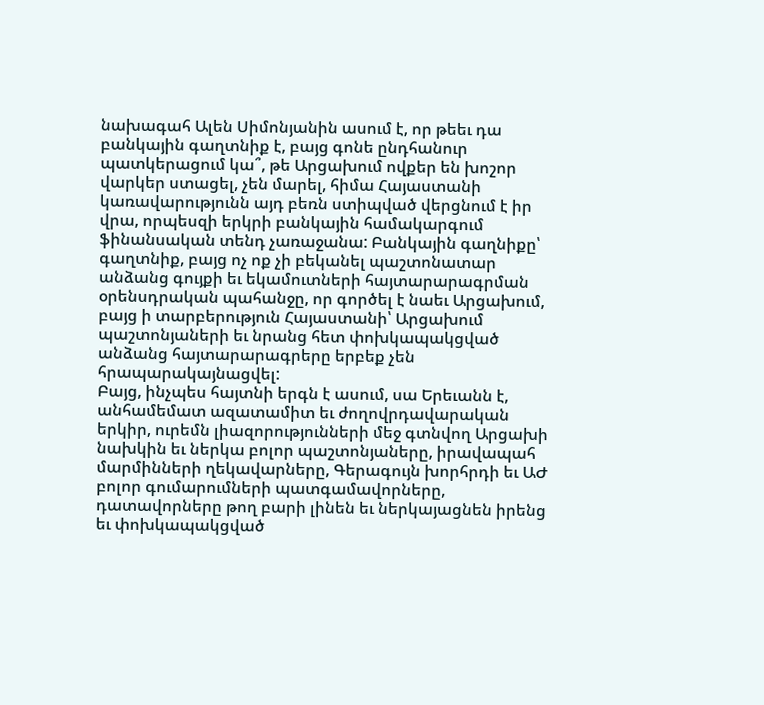նախագահ Ալեն Սիմոնյանին ասում է, որ թեեւ դա բանկային գաղտնիք է, բայց գոնե ընդհանուր պատկերացում կա՞, թե Արցախում ովքեր են խոշոր վարկեր ստացել, չեն մարել, հիմա Հայաստանի կառավարությունն այդ բեռն ստիպված վերցնում է իր վրա, որպեսզի երկրի բանկային համակարգում ֆինանսական տենդ չառաջանա: Բանկային գաղնիքը՝ գաղտնիք, բայց ոչ ոք չի բեկանել պաշտոնատար անձանց գույքի եւ եկամուտների հայտարարագրման օրենսդրական պահանջը, որ գործել է նաեւ Արցախում, բայց ի տարբերություն Հայաստանի՝ Արցախում պաշտոնյաների եւ նրանց հետ փոխկապակցված անձանց հայտարարագրերը երբեք չեն հրապարակայնացվել:
Բայց, ինչպես հայտնի երգն է ասում, սա Երեւանն է, անհամեմատ ազատամիտ եւ ժողովրդավարական երկիր, ուրեմն լիազորությունների մեջ գտնվող Արցախի նախկին եւ ներկա բոլոր պաշտոնյաները, իրավապահ մարմինների ղեկավարները, Գերագույն խորհրդի եւ ԱԺ բոլոր գումարումների պատգամավորները, դատավորները թող բարի լինեն եւ ներկայացնեն իրենց եւ փոխկապակցված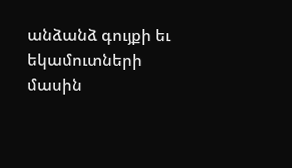անձանձ գույքի եւ եկամուտների մասին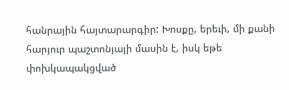հանրային հայտարարգիր: Խոսքը, երեւի, մի քանի հարյուր պաշտոնյայի մասին է, իսկ եթե փոխկապակցված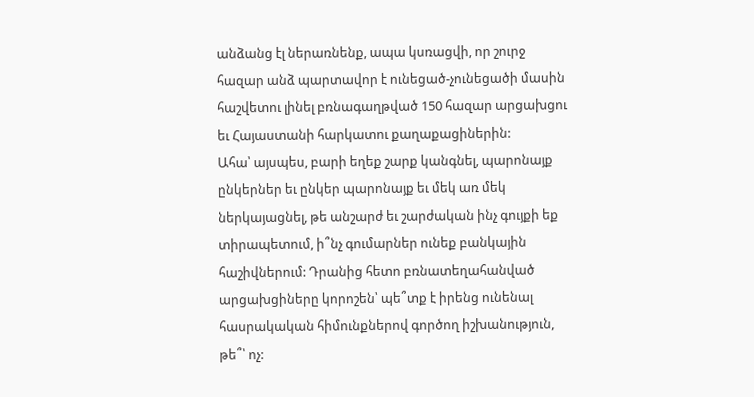անձանց էլ ներառնենք, ապա կսռացվի, որ շուրջ հազար անձ պարտավոր է ունեցած-չունեցածի մասին հաշվետու լինել բռնագաղթված 150 հազար արցախցու եւ Հայաստանի հարկատու քաղաքացիներին:
Ահա՝ այսպես, բարի եղեք շարք կանգնել, պարոնայք ընկերներ եւ ընկեր պարոնայք եւ մեկ առ մեկ ներկայացնել, թե անշարժ եւ շարժական ինչ գույքի եք տիրապետում, ի՞նչ գումարներ ունեք բանկային հաշիվներում: Դրանից հետո բռնատեղահանված արցախցիները կորոշեն՝ պե՞տք է իրենց ունենալ հասրակական հիմունքներով գործող իշխանություն, թե՞՝ ոչ: